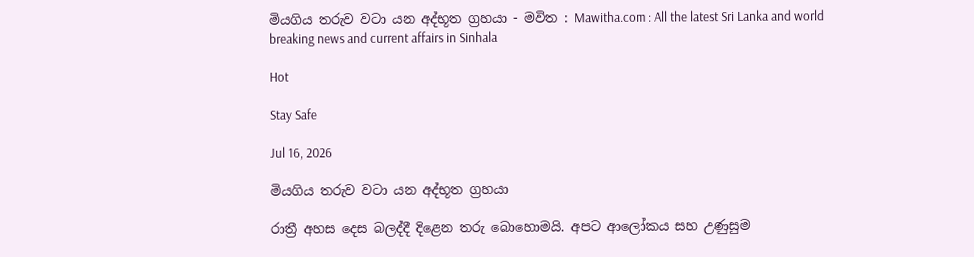මියගිය තරුව වටා යන අද්භූත ග්‍රහයා - මවිත : Mawitha.com : All the latest Sri Lanka and world breaking news and current affairs in Sinhala

Hot

Stay Safe

Jul 16, 2026

මියගිය තරුව වටා යන අද්භූත ග්‍රහයා

රාත්‍රී අහස දෙස බලද්දී දිළෙන තරු බොහොමයි. අපට ආලෝකය සහ උණුසුම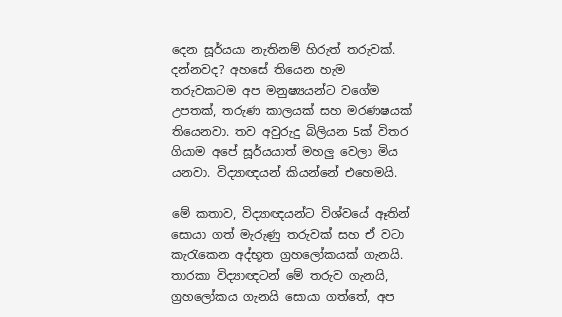දෙන සූර්යයා නැතිනම් හිරුත් තරුවක්. දන්නවද? අහසේ තියෙන හැම තරුවකටම අප මනුෂ්‍යයන්ට වගේම උපතක්, තරුණ කාලයක් සහ මරණෂයක් තියෙනවා. තව අවුරුදු බිලියන 5ක් විතර ගියාම අපේ සූර්යයාත් මහලු වෙලා මිය යනවා. විද්‍යාඥයන් කියන්නේ එහෙමයි.

මේ කතාව, විද්‍යාඥයන්ට විශ්වයේ ඈතින් සොයා ගත් මැරුණු තරුවක් සහ ඒ වටා කැරැකෙන අද්භූත ග්‍රහලෝකයක් ගැනයි. තාරකා විද්‍යාඥටන් මේ තරුව ගැනයි, ග්‍රහලෝකය ගැනයි සොයා ගත්තේ, අප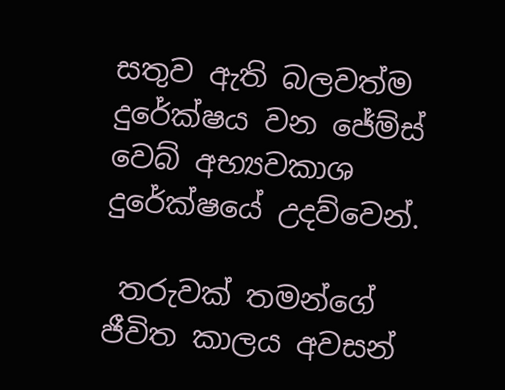සතුව ඇති බලවත්ම දුරේක්ෂය වන ජේම්ස් වෙබ් අභ්‍යවකාශ දුරේක්ෂයේ උදව්වෙන්.

 තරුවක් තමන්ගේ ජීවිත කාලය අවසන්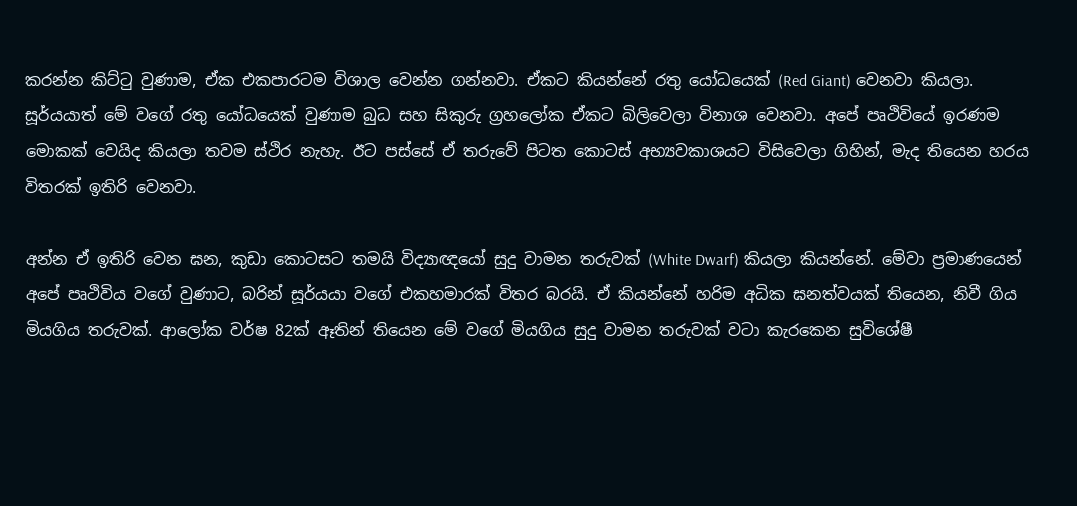කරන්න කිට්ටු වුණාම, ඒක එකපාරටම විශාල වෙන්න ගන්නවා. ඒකට කියන්නේ රතු යෝධයෙක් (Red Giant) වෙනවා කියලා. සූර්යයාත් මේ වගේ රතු යෝධයෙක් වුණාම බුධ සහ සිකුරු ග්‍රහලෝක ඒකට බිලිවෙලා විනාශ වෙනවා. අපේ පෘථිවියේ ඉරණම මොකක් වෙයිද කියලා තවම ස්ථිර නැහැ. ඊට පස්සේ ඒ තරුවේ පිටත කොටස් අභ්‍යවකාශයට විසිවෙලා ගිහින්, මැද තියෙන හරය විතරක් ඉතිරි වෙනවා.

අන්න ඒ ඉතිරි වෙන ඝන, කුඩා කොටසට තමයි විද්‍යාඥයෝ සුදු වාමන තරුවක් (White Dwarf) කියලා කියන්නේ. මේවා ප්‍රමාණයෙන් අපේ පෘථිවිය වගේ වුණාට, බරින් සූර්යයා වගේ එකහමාරක් විතර බරයි. ඒ කියන්නේ හරිම අධික ඝනත්වයක් තියෙන, නිවී ගිය මියගිය තරුවක්. ආලෝක වර්ෂ 82ක් ඈතින් තියෙන මේ වගේ මියගිය සුදු වාමන තරුවක් වටා කැරකෙන සුවිශේෂී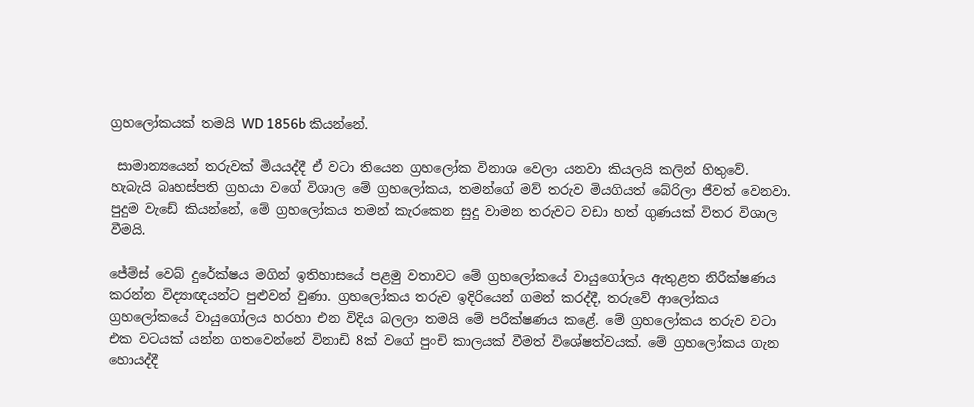ග්‍රහලෝකයක් තමයි WD 1856b කියන්නේ.

 සාමාන්‍යයෙන් තරුවක් මියයද්දී ඒ වටා තියෙන ග්‍රහලෝක විනාශ වෙලා යනවා කියලයි කලින් හිතුවේ. හැබැයි බෘහස්පති ග්‍රහයා වගේ විශාල මේ ග්‍රහලෝකය, තමන්ගේ මව් තරුව මියගියත් බේරිලා ජීවත් වෙනවා. පුදුම වැඩේ කියන්නේ, මේ ග්‍රහලෝකය තමන් කැරකෙන සුදු වාමන තරුවට වඩා හත් ගුණයක් විතර විශාල වීමයි.

ජේම්ස් වෙබ් දුරේක්ෂය මගින් ඉතිහාසයේ පළමු වතාවට මේ ග්‍රහලෝකයේ වායුගෝලය ඇතුළත නිරීක්ෂණය කරන්න විද්‍යාඥයන්ට පුළුවන් වුණා. ග්‍රහලෝකය තරුව ඉදිරියෙන් ගමන් කරද්දී, තරුවේ ආලෝකය ග්‍රහලෝකයේ වායුගෝලය හරහා එන විදිය බලලා තමයි මේ පරීක්ෂණය කළේ. මේ ග්‍රහලෝකය තරුව වටා එක වටයක් යන්න ගතවෙන්නේ විනාඩි 8ක් වගේ පුංචි කාලයක් වීමත් විශේෂත්වයක්. මේ ග්‍රහලෝකය ගැන හොයද්දී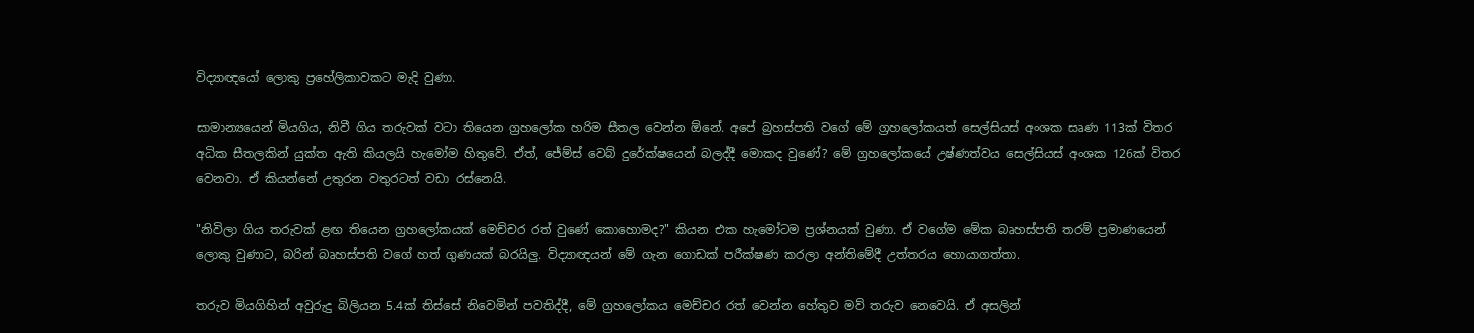විද්‍යාඥයෝ ලොකු ප්‍රහේලිකාවකට මැදි වුණා.

සාමාන්‍යයෙන් මියගිය, නිවී ගිය තරුවක් වටා තියෙන ග්‍රහලෝක හරිම සීතල වෙන්න ඕනේ. අපේ බ්‍රහස්පති වගේ මේ ග්‍රහලෝකයත් සෙල්සියස් අංශක සෘණ 113ක් විතර අධික සීතලකින් යුක්ත ඇති කියලයි හැමෝම හිතුවේ. ඒත්, ජේම්ස් වෙබ් දුරේක්ෂයෙන් බලද්දී මොකද වුණේ? මේ ග්‍රහලෝකයේ උෂ්ණත්වය සෙල්සියස් අංශක 126ක් විතර වෙනවා. ඒ කියන්නේ උතුරන වතුරටත් වඩා රස්නෙයි.

"නිවිලා ගිය තරුවක් ළඟ තියෙන ග්‍රහලෝකයක් මෙච්චර රත් වුණේ කොහොමද?" කියන එක හැමෝටම ප්‍රශ්නයක් වුණා. ඒ වගේම මේක බෘහස්පති තරම් ප්‍රමාණයෙන් ලොකු වුණාට, බරින් බෘහස්පති වගේ හත් ගුණයක් බරයිලු. විද්‍යාඥයන් මේ ගැන ගොඩක් පරීක්ෂණ කරලා අන්තිමේදී උත්තරය හොයාගත්තා.

තරුව මියගිහින් අවුරුදු බිලියන 5.4ක් තිස්සේ නිවෙමින් පවතිද්දී, මේ ග්‍රහලෝකය මෙච්චර රත් වෙන්න හේතුව මව් තරුව නෙවෙයි. ඒ අසලින්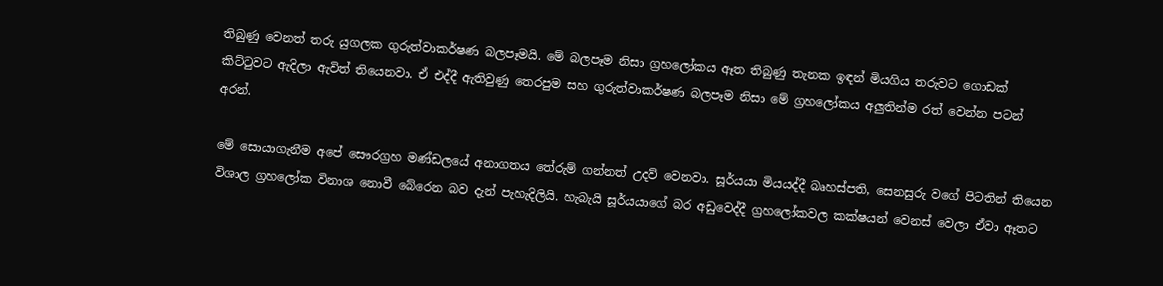තිබුණු වෙනත් තරු යුගලක ගුරුත්වාකර්ෂණ බලපෑමයි. මේ බලපෑම නිසා ග්‍රහලෝකය ඈත තිබුණු තැනක ඉඳන් මියගිය තරුවට ගොඩක් කිට්ටුවට ඇදිලා ඇවිත් තියෙනවා. ඒ එද්දී ඇතිවුණු තෙරපුම සහ ගුරුත්වාකර්ෂණ බලපෑම නිසා මේ ග්‍රහලෝකය අලුතින්ම රත් වෙන්න පටන් අරන්.

මේ සොයාගැනීම අපේ සෞරග්‍රහ මණ්ඩලයේ අනාගතය තේරුම් ගන්නත් උදව් වෙනවා. සූර්යයා මියයද්දී බෘහස්පති, සෙනසුරු වගේ පිටතින් තියෙන විශාල ග්‍රහලෝක විනාශ නොවී බේරෙන බව දැන් පැහැදිලියි. හැබැයි සූර්යයාගේ බර අඩුවෙද්දී ග්‍රහලෝකවල කක්ෂයන් වෙනස් වෙලා ඒවා ඈතට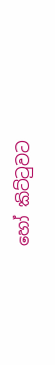හෝ කිට්ටුවට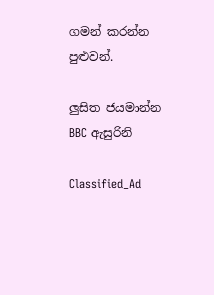ගමන් කරන්න පුළුවන්.

ලුසිත ජයමාන්න
BBC ඇසුරිනි

Classified_Ad